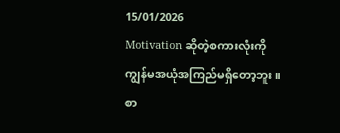15/01/2026
Motivation ဆိုတဲ့စကားလုံးကို
ကျွန်မအယုံအကြည်မရှိတော့ဘူး။
စာ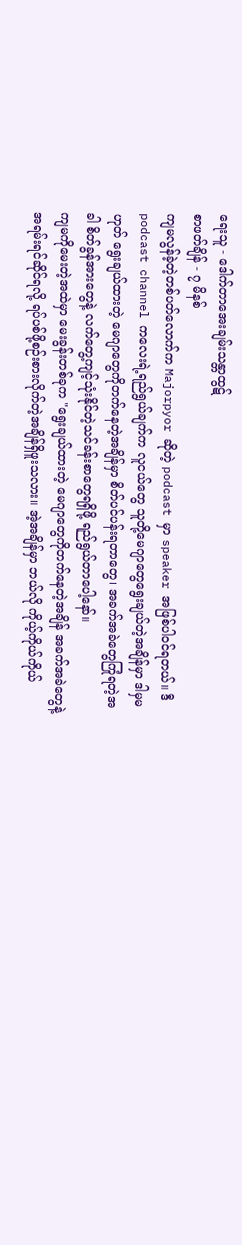ရေးသူ - ဒေါက်တာအေးချမ်းသန္တာထွဋ်
စာဖတ်ချိန် - ၇ မိနစ်
ကျမလွန်ခဲ့တဲ့တစ်ပတ်လောက်က Majorpyor ဆိုတဲ့ podcast မှာ speaker အဖြစ်ပါဝင်ရတယ်။ ဒီ podcast channel ကလေးရဲ့ရည်ရွယ်ချက်က လူငယ်တွေ သူတို့မေဂျာတွေရွေးချယ်တဲ့အချိန်မှာ ဒါမှမဟုတ် ရွေးချယ်ထားတဲ့ မေဂျာတွေကိုတက်နေတဲ့အချိန်မှာ စိတ်ပင်ပန်းရတာတွေ၊ အခက်အခဲတွေကြုံရတဲ့အခါ စိတ်ခွန်အားတွေနဲ့ လက်တွေ့ကျင့်သုံးနိုင်တဲ့သင်ခန်းစာတွေရရှိဖို့ ရည်ရွယ်တာပေါ့နော်။
ကျမကိုမေးတဲ့အထဲမှာ မေးခွန်းတစ်ခုက "ရွေးချယ်ထားတဲ့ မေဂျာတွေကိုတက်နေတဲ့အချိန် အခက်အခဲတွေနဲ့ အရမ်းရင်ဆိုင်ရလို့ ရပ်ပစ်ဖို့စဉ်းစားလိုက်တဲ့အချိန်ရှိဖူးသလား။ အဲ့အချိန်မှာ ဘယ်လို ကိုယ့်ကိုယ်ကိုယ်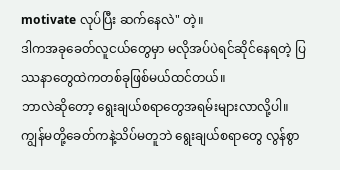motivate လုပ်ပြီး ဆက်နေလဲ" တဲ့။
ဒါကအခုခေတ်လူငယ်တွေမှာ မလိုအပ်ပဲရင်ဆိုင်နေရတဲ့ ပြဿနာတွေထဲကတစ်ခုဖြစ်မယ်ထင်တယ်။
ဘာလဲဆိုတော့ ရွေးချယ်စရာတွေအရမ်းများလာလို့ပါ။ ကျွန်မတို့ခေတ်ကနဲ့သိပ်မတူဘဲ ရွေးချယ်စရာတွေ လွန်စွာ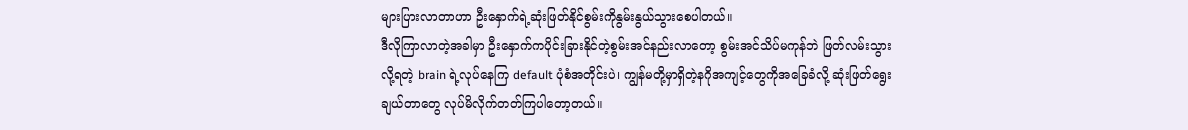များပြားလာတာဟာ ဦးနှောက်ရဲ့ဆုံးဖြတ်နိုင်စွမ်းကိုနွမ်းနွယ်သွားစေပါတယ်။
ဒီလိုကြာလာတဲ့အခါမှာ ဦးနှောက်ကပိုင်းခြားနိုင်တဲ့စွမ်းအင်နည်းလာတော့ စွမ်းအင်သိပ်မကုန်ဘဲ ဖြတ်လမ်းသွားလို့ရတဲ့ brain ရဲ့လုပ်နေကြ default ပုံစံအတိုင်းပဲ၊ ကျွန်မတို့မှာရှိတဲ့နဂိုအကျင့်တွေကိုအခြေခံလို့ ဆုံးဖြတ်ရွေးချယ်တာတွေ လုပ်မိလိုက်တတ်ကြပါတော့တယ်။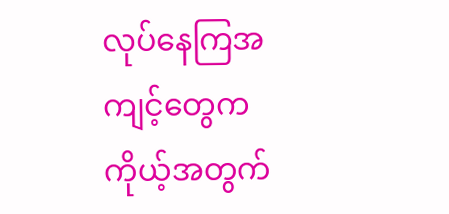လုပ်နေကြအကျင့်တွေက ကိုယ့်အတွက်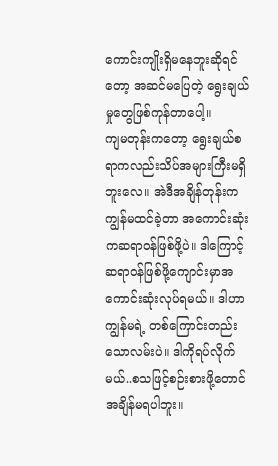ကောင်းကျိုးရှိမနေဘူးဆိုရင်တော့ အဆင်မပြေတဲ့ ရွေးချယ်မှုတွေဖြစ်ကုန်တာပေါ့။
ကျမတုန်းကတော့ ရွေးချယ်စရာကလည်းသိပ်အများကြီးမရှိဘူးလေ။ အဲဒီအချိန်တုန်းက ကျွန်မထင်ခဲ့တာ အကောင်းဆုံးကဆရာဝန်ဖြစ်ဖို့ပဲ။ ဒါကြောင့်ဆရာဝန်ဖြစ်ဖို့ကျောင်းမှာအကောင်းဆုံးလုပ်ရမယ်။ ဒါဟာကျွန်မရဲ့ တစ်ကြောင်းတည်းသောလမ်းပဲ။ ဒါကိုရပ်လိုက်မယ်..စသဖြင့်စဉ်းစားဖို့တောင်အချိန်မရပါဘူး။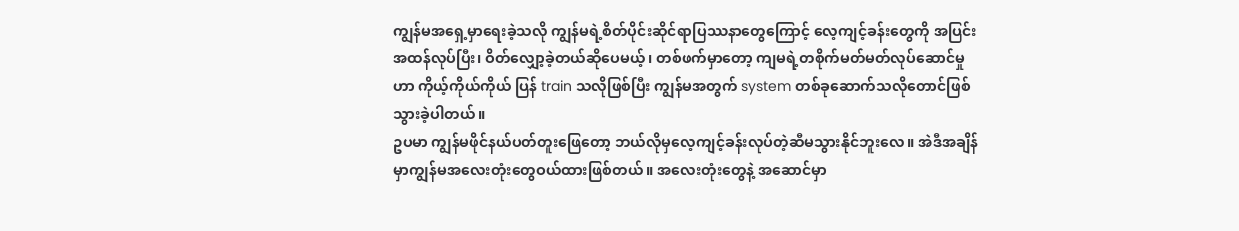ကျွန်မအရှေ့မှာရေးခဲ့သလို ကျွန်မရဲ့စိတ်ပိုင်းဆိုင်ရာပြဿနာတွေကြောင့် လေ့ကျင့်ခန်းတွေကို အပြင်းအထန်လုပ်ပြီး၊ ဝိတ်လျှော့ခဲ့တယ်ဆိုပေမယ့်၊ တစ်ဖက်မှာတော့ ကျမရဲ့တစိုက်မတ်မတ်လုပ်ဆောင်မှုဟာ ကိုယ့်ကိုယ်ကိုယ် ပြန် train သလိုဖြစ်ပြီး ကျွန်မအတွက် system တစ်ခုဆောက်သလိုတောင်ဖြစ်သွားခဲ့ပါတယ်။
ဥပမာ ကျွန်မဖိုင်နယ်ပတ်တူးဖြေတော့ ဘယ်လိုမှလေ့ကျင့်ခန်းလုပ်တဲ့ဆီမသွားနိုင်ဘူးလေ။ အဲဒီအချိန်မှာကျွန်မအလေးတုံးတွေဝယ်ထားဖြစ်တယ်။ အလေးတုံးတွေနဲ့ အဆောင်မှာ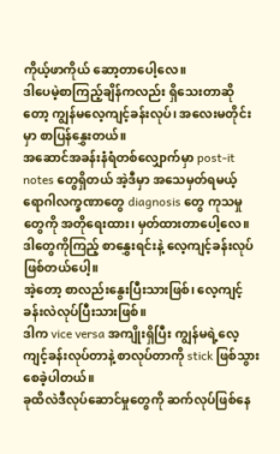ကိုယ့်ဖာကိုယ် ဆော့တာပေါ့လေ။
ဒါပေမဲ့စာကြည့်ချိန်ကလည်း ရှိသေးတာဆိုတော့ ကျွန်မလေ့ကျင့်ခန်းလုပ်၊ အလေးမတိုင်းမှာ စာပြန်နွှေးတယ်။
အဆောင်အခန်းနံရံတစ်လျှောက်မှာ post-it notes တွေရှိတယ် အဲ့ဒီမှာ အသေမှတ်ရမယ့် ရောဂါလက္ခဏာတွေ diagnosis တွေ ကုသမှုတွေကို အတိုရေးထား၊ မှတ်ထားတာပေါ့လေ။
ဒါတွေကိုကြည့် စာနွှေးရင်းနဲ့ လေ့ကျင့်ခန်းလုပ်ဖြစ်တယ်ပေါ့။
အဲ့တော့ စာလည်းနွေးပြီးသားဖြစ်၊ လေ့ကျင့်ခန်းလဲလုပ်ပြီးသားဖြစ်။
ဒါက vice versa အကျိုးရှိပြီး ကျွန်မရဲ့လေ့ကျင့်ခန်းလုပ်တာနဲ့ စာလုပ်တာကို stick ဖြစ်သွားစေခဲ့ပါတယ်။
ခုထိလဲဒီလုပ်ဆောင်မှုတွေကို ဆက်လုပ်ဖြစ်နေ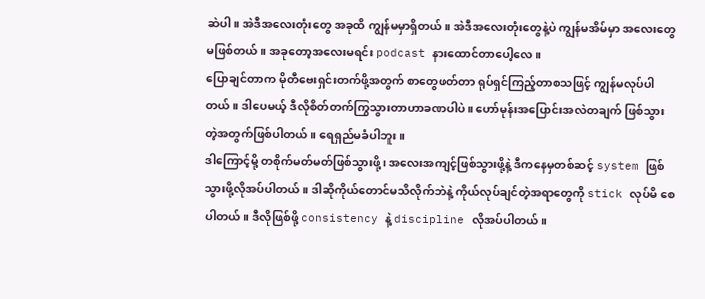ဆဲပါ။ အဲဒီအလေးတုံးတွေ အခုထိ ကျွန်မမှာရှိတယ်။ အဲဒီအလေးတုံးတွေနဲ့ပဲ ကျွန်မအိမ်မှာ အလေးတွေမဖြစ်တယ်။ အခုတော့အလေးမရင်း podcast နားထောင်တာပေါ့လေ။
ပြောချင်တာက မိုတီဗေးရှင်းတက်ဖို့အတွက် စာတွေဖတ်တာ ရုပ်ရှင်ကြည့်တာစသဖြင့် ကျွန်မလုပ်ပါတယ်။ ဒါပေမယ့် ဒီလိုစိတ်တက်ကြွသွားတာဟာခဏပါပဲ။ ဟော်မုန်းအပြောင်းအလဲတချက် ဖြစ်သွားတဲ့အတွက်ဖြစ်ပါတယ်။ ရေရှည်မခံပါဘူး။
ဒါကြောင့်မို့ တစိုက်မတ်မတ်ဖြစ်သွားဖို့၊ အလေးအကျင့်ဖြစ်သွားဖို့နဲ့ ဒီကနေမှတစ်ဆင့် system ဖြစ်သွားဖို့လိုအပ်ပါတယ်။ ဒါဆိုကိုယ်တောင်မသိလိုက်ဘဲနဲ့ ကိုယ်လုပ်ချင်တဲ့အရာတွေကို stick လုပ်မိ စေပါတယ်။ ဒီလိုဖြစ်ဖို့ consistency နဲ့ discipline လိုအပ်ပါတယ်။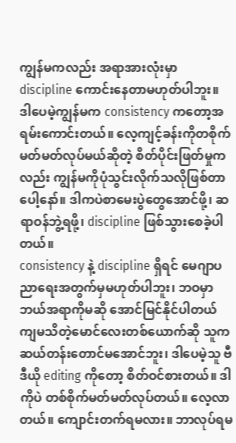ကျွန်မကလည်း အရာအားလုံးမှာ discipline ကောင်းနေတာမဟုတ်ပါဘူး။ ဒါပေမဲ့ကျွန်မက consistency ကတော့အရမ်းကောင်းတယ်။ လေ့ကျင့်ခန်းကိုတစိုက်မတ်မတ်လုပ်မယ်ဆိုတဲ့ စိတ်ပိုင်းဖြတ်မှုကလည်း ကျွန်မကိုပုံသွင်းလိုက်သလိုဖြစ်တာပေါ့နော်။ ဒါကပဲစာမေးပွဲတွေအောင်ဖို့၊ ဆရာဝန်ဘွဲ့ရဖို့၊ discipline ဖြစ်သွားစေခဲ့ပါတယ်။
consistency နဲ့ discipline ရှိရင် မေဂျာပညာရေးအတွက်မှမဟုတ်ပါဘူး၊ ဘဝမှာ ဘယ်အရာကိုမဆို အောင်မြင်နိုင်ပါတယ်
ကျမသိတဲ့မောင်လေးတစ်ယောက်ဆို သူကဆယ်တန်းတောင်မအောင်ဘူး၊ ဒါပေမဲ့သူ ဗီဒီယို editing ကိုတော့ စိတ်ဝင်စားတယ်။ ဒါကိုပဲ တစ်စိုက်မတ်မတ်လုပ်တယ်။ လေ့လာတယ်။ ကျောင်းတက်ရမလား။ ဘာလုပ်ရမ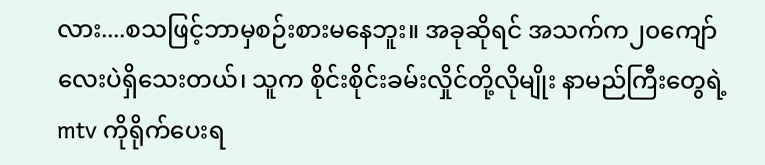လား....စသဖြင့်ဘာမှစဉ်းစားမနေဘူး။ အခုဆိုရင် အသက်က၂၀ကျော်လေးပဲရှိသေးတယ်၊ သူက စိုင်းစိုင်းခမ်းလှိုင်တို့လိုမျိုး နာမည်ကြီးတွေရဲ့ mtv ကိုရိုက်ပေးရ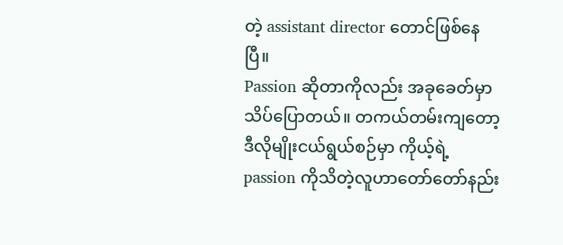တဲ့ assistant director တောင်ဖြစ်နေပြီ။
Passion ဆိုတာကိုလည်း အခုခေတ်မှာသိပ်ပြောတယ်။ တကယ်တမ်းကျတော့ ဒီလိုမျိုးငယ်ရွယ်စဉ်မှာ ကိုယ့်ရဲ့ passion ကိုသိတဲ့လူဟာတော်တော်နည်း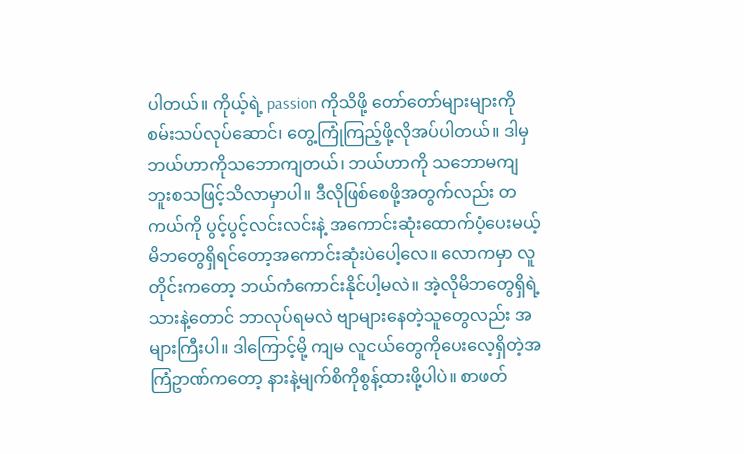ပါတယ်။ ကိုယ့်ရဲ့ passion ကိုသိဖို့ တော်တော်များများကို စမ်းသပ်လုပ်ဆောင်၊ တွေ့ကြုံကြည့်ဖို့လိုအပ်ပါတယ်။ ဒါမှဘယ်ဟာကိုသဘောကျတယ်၊ ဘယ်ဟာကို သဘောမကျဘူးစသဖြင့်သိလာမှာပါ။ ဒီလိုဖြစ်စေဖို့အတွက်လည်း တကယ်ကို ပွင့်ပွင့်လင်းလင်းနဲ့ အကောင်းဆုံးထောက်ပံ့ပေးမယ့် မိဘတွေရှိရင်တော့အကောင်းဆုံးပဲပေါ့လေ။ လောကမှာ လူတိုင်းကတော့ ဘယ်ကံကောင်းနိုင်ပါ့မလဲ။ အဲ့လိုမိဘတွေရှိရဲ့သားနဲ့တောင် ဘာလုပ်ရမလဲ ဗျာများနေတဲ့သူတွေလည်း အများကြီးပါ။ ဒါကြောင့်မို့ ကျမ လူငယ်တွေကိုပေးလေ့ရှိတဲ့အကြံဥာဏ်ကတော့ နားနဲ့မျက်စိကိုစွန့်ထားဖို့ပါပဲ။ စာဖတ်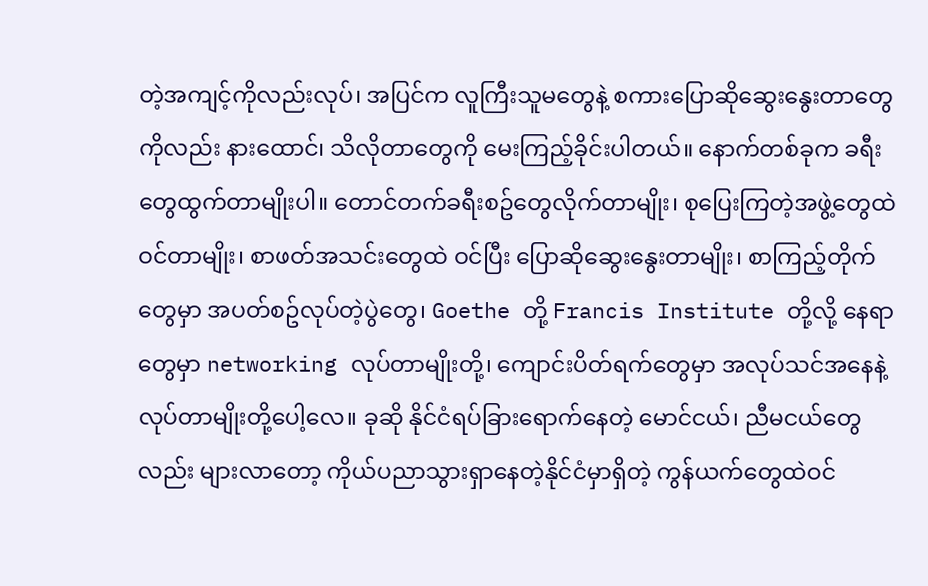တဲ့အကျင့်ကိုလည်းလုပ်၊ အပြင်က လူကြီးသူမတွေနဲ့ စကားပြောဆိုဆွေးနွေးတာတွေကိုလည်း နားထောင်၊ သိလိုတာတွေကို မေးကြည့်ခိုင်းပါတယ်။ နောက်တစ်ခုက ခရီးတွေထွက်တာမျိုးပါ။ တောင်တက်ခရီးစဥ်တွေလိုက်တာမျိုး၊ စုပြေးကြတဲ့အဖွဲ့တွေထဲ ဝင်တာမျိုး၊ စာဖတ်အသင်းတွေထဲ ဝင်ပြီး ပြောဆိုဆွေးနွေးတာမျိုး၊ စာကြည့်တိုက်တွေမှာ အပတ်စဥ်လုပ်တဲ့ပွဲတွေ၊ Goethe တို့ Francis Institute တို့လို့ နေရာတွေမှာ networking လုပ်တာမျိုးတို့၊ ကျောင်းပိတ်ရက်တွေမှာ အလုပ်သင်အနေနဲ့ လုပ်တာမျိုးတို့ပေါ့လေ။ ခုဆို နိုင်ငံရပ်ခြားရောက်နေတဲ့ မောင်ငယ်၊ ညီမငယ်တွေလည်း များလာတော့ ကိုယ်ပညာသွားရှာနေတဲ့နိုင်ငံမှာရှိတဲ့ ကွန်ယက်တွေထဲဝင်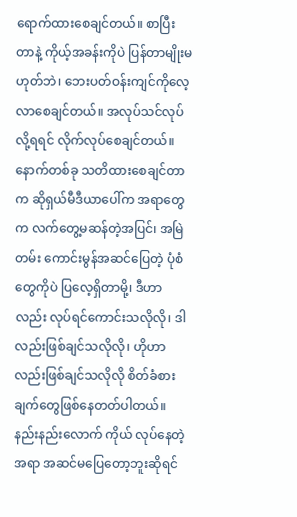ရောက်ထားစေချင်တယ်။ စာပြီးတာနဲ့ ကိုယ့်အခန်းကိုပဲ ပြန်တာမျိုးမဟုတ်ဘဲ၊ ဘေးပတ်ဝန်းကျင်ကိုလေ့လာစေချင်တယ်။ အလုပ်သင်လုပ်လို့ရရင် လိုက်လုပ်စေချင်တယ်။
နောက်တစ်ခု သတိထားစေချင်တာက ဆိုရှယ်မီဒီယာပေါ်က အရာတွေက လက်တွေ့မဆန်တဲ့အပြင်၊ အမြဲတမ်း ကောင်းမွန်အဆင်ပြေတဲ့ ပုံစံတွေကိုပဲ ပြလေ့ရှိတာမို့၊ ဒီဟာလည်း လုပ်ရင်ကောင်းသလိုလို၊ ဒါလည်းဖြစ်ချင်သလိုလို၊ ဟိုဟာလည်းဖြစ်ချင်သလိုလို စိတ်ခံစားချက်တွေဖြစ်နေတတ်ပါတယ်။
နည်းနည်းလောက် ကိုယ် လုပ်နေတဲ့အရာ အဆင်မပြေတော့ဘူးဆိုရင်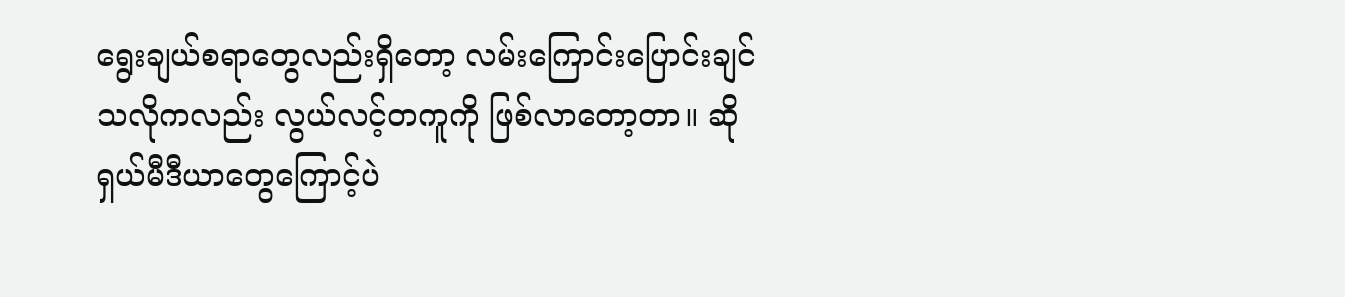ရွေးချယ်စရာတွေလည်းရှိတော့ လမ်းကြောင်းပြောင်းချင်သလိုကလည်း လွယ်လင့်တကူကို ဖြစ်လာတော့တာ။ ဆိုရှယ်မီဒီယာတွေကြောင့်ပဲ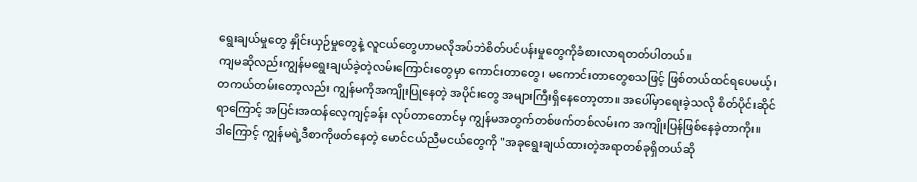ရွေးချယ်မှုတွေ နှိုင်းယှဉ်မှုတွေနဲ့ လူငယ်တွေဟာမလိုအပ်ဘဲစိတ်ပင်ပန်းမှုတွေကိုခံစားလာရတတ်ပါတယ်။
ကျမဆိုလည်းကျွန်မရွေးချယ်ခဲ့တဲ့လမ်းကြောင်းတွေမှာ ကောင်းတာတွေ၊ မကောင်းတာတွေစသဖြင့် ဖြစ်တယ်ထင်ရပေမယ့်၊ တကယ်တမ်းတော့လည်း ကျွန်မကိုအကျိုးပြုနေတဲ့ အပိုင်းတွေ အများကြီးရှိနေတော့တာ။ အပေါ်မှာရေးခဲ့သလို စိတ်ပိုင်းဆိုင်ရာကြောင့် အပြင်းအထန်လေ့ကျင့်ခန်း လုပ်တာတောင်မှ ကျွန်မအတွက်တစ်ဖက်တစ်လမ်းက အကျိုးပြန်ဖြစ်နေခဲ့တာကိုး။
ဒါကြောင့် ကျွန်မရဲ့ဒီစာကိုဖတ်နေတဲ့ မောင်ငယ်ညီမငယ်တွေကို "အခုရွေးချယ်ထားတဲ့အရာတစ်ခုရှိတယ်ဆို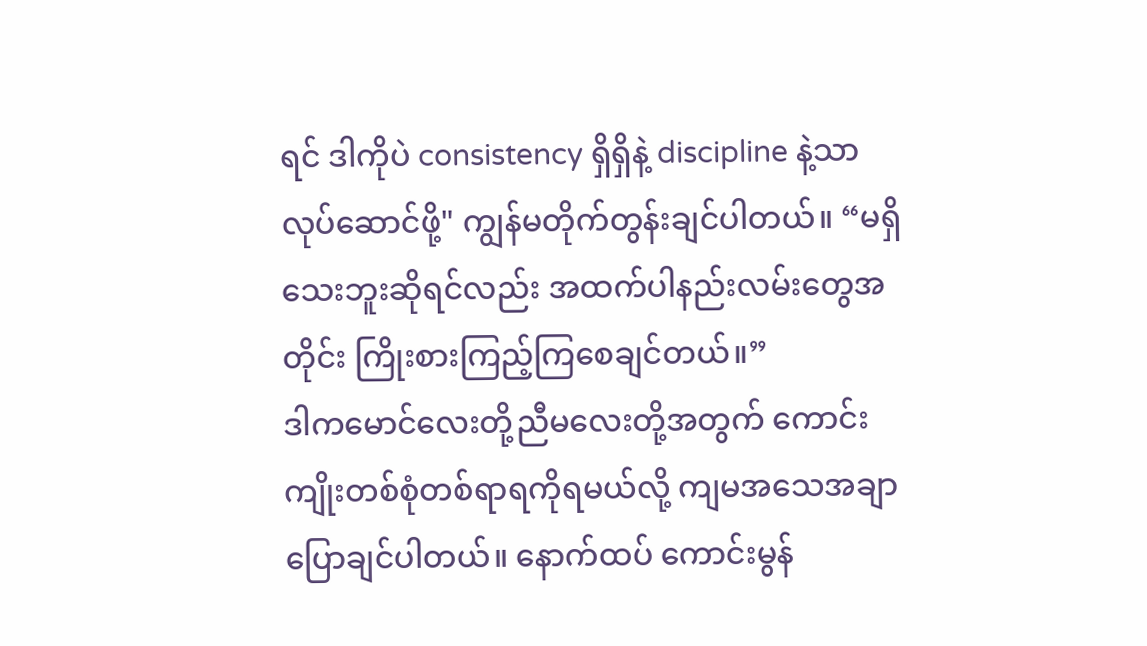ရင် ဒါကိုပဲ consistency ရှိရှိနဲ့ discipline နဲ့သာလုပ်ဆောင်ဖို့" ကျွန်မတိုက်တွန်းချင်ပါတယ်။ “မရှိသေးဘူးဆိုရင်လည်း အထက်ပါနည်းလမ်းတွေအတိုင်း ကြိုးစားကြည့်ကြစေချင်တယ်။”
ဒါကမောင်လေးတို့ညီမလေးတို့အတွက် ကောင်းကျိုးတစ်စုံတစ်ရာရကိုရမယ်လို့ ကျမအသေအချာပြောချင်ပါတယ်။ နောက်ထပ် ကောင်းမွန်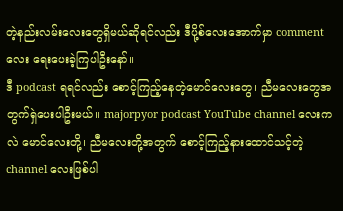တဲ့နည်းလမ်းလေးတွေရှိမယ်ဆိုရင်လည်း ဒီပို့စ်လေးအောက်မှာ comment လေး ရေးပေးခဲ့ကြပါဦးနော်။
ဒီ podcast ရရင်လည်း စောင့်ကြည့်နေတဲ့မောင်လေးတွေ၊ ညီမလေးတွေအတွက်ရှဲပေးပါဦးမယ်။ majorpyor podcast YouTube channel လေးကလဲ မောင်လေးတို့၊ ညီမလေးတို့အတွက် စောင့်ကြည့်နားထောင်သင့်တဲ့ channel လေးဖြစ်ပါ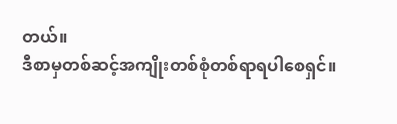တယ်။
ဒီစာမှတစ်ဆင့်အကျိုးတစ်စုံတစ်ရာရပါစေရှင်။